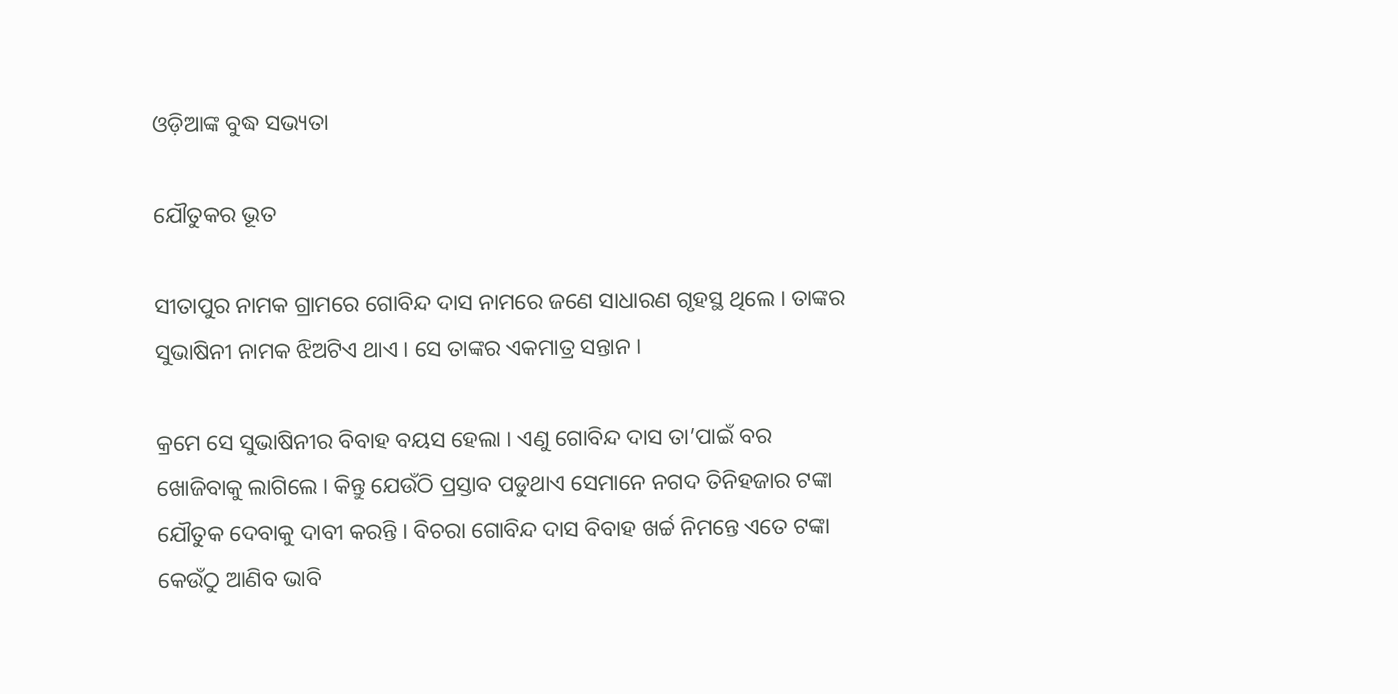ଓଡ଼ିଆଙ୍କ ବୁଦ୍ଧ ସଭ୍ୟତା

ଯୌତୁକର ଭୂତ

ସୀତାପୁର ନାମକ ଗ୍ରାମରେ ଗୋବିନ୍ଦ ଦାସ ନାମରେ ଜଣେ ସାଧାରଣ ଗୃହସ୍ଥ ଥିଲେ । ତାଙ୍କର ସୁଭାଷିନୀ ନାମକ ଝିଅଟିଏ ଥାଏ । ସେ ତାଙ୍କର ଏକମାତ୍ର ସନ୍ତାନ ।

କ୍ରମେ ସେ ସୁଭାଷିନୀର ବିବାହ ବୟସ ହେଲା । ଏଣୁ ଗୋବିନ୍ଦ ଦାସ ତା’ପାଇଁ ବର ଖୋଜିବାକୁ ଲାଗିଲେ । କିନ୍ତୁ ଯେଉଁଠି ପ୍ରସ୍ତାବ ପଡୁଥାଏ ସେମାନେ ନଗଦ ତିନିହଜାର ଟଙ୍କା ଯୌତୁକ ଦେବାକୁ ଦାବୀ କରନ୍ତି । ବିଚରା ଗୋବିନ୍ଦ ଦାସ ବିବାହ ଖର୍ଚ୍ଚ ନିମନ୍ତେ ଏତେ ଟଙ୍କା କେଉଁଠୁ ଆଣିବ ଭାବି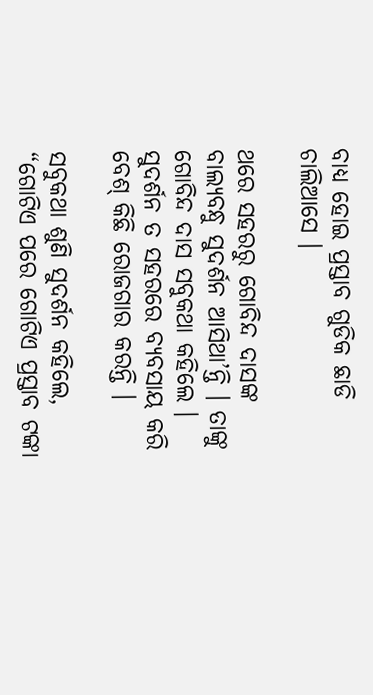ବାଧ୍ୟ ହୋଇ ପ୍ରସ୍ତାବ ଗୁଡିକ ଛାଡି ଚାଲିଆସେ ।

ଥରେ ସହରରୁ ଗୋବିନ୍ଦ ଦାସଙ୍କ ବାଲ୍ୟବନ୍ଧୁ ସୁଦର୍ଶନ ଆସିଥା’ନ୍ତି । ତାଙ୍କୁ ଗୋବିନ୍ଦ ଦାସ ସବୁକଥା କହିଲେ । ସୁଦର୍ଶନ ତ ସହରରେ ବ୍ୟବସାୟ କରି ବେଶ୍ କିଛି ରୋଜଗାର କରନ୍ତି ।

ସବୁକଥା ଶୁଣି ସୁଦର୍ଶନ କହିଲେ, “ଗୋଟିଏ ପରେ ଗୋଟିଏ ପ୍ରସ୍ତାବ ଟଙ୍କା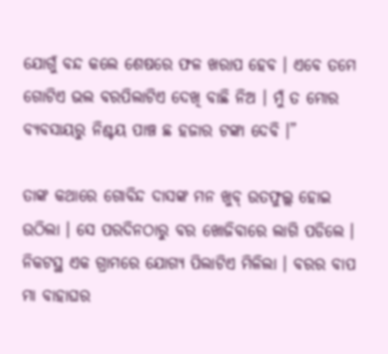ଯୋଗୁଁ ବନ୍ଦ କଲେ ଶେଷରେ ଫଳ ଖରାପ ହେବ । ଏବେ ତମେ ଗୋଟିଏ ଭଲ ବରପିଲାଟିଏ ଦେଖି ବାଛି ନିଅ । ମୁଁ ତ ମୋର ବ୍ୟବସାୟରୁ ନିଶ୍ଚୟ ପାଞ୍ଚ ଛ ହଜାର ଟଙ୍କା ଦେବି ।”

ତାଙ୍କ କଥାରେ ଗୋବିନ୍ଦ ଦାସଙ୍କ ମନ ଖୁବ୍ ଉତଫୁଲ୍ଲ ହୋଇ ଉଠିଲା । ସେ ପରଦିନଠାରୁ ବର ଖୋଜିବାରେ ଲାଗି ପଡିଲେ । ନିକଟସ୍ଥ ଏକ ଗ୍ରାମରେ ଯୋଗ୍ୟ ପିଲାଟିଏ ମିଳିଲା । ବରର ବାପ ମା ବାହାଘର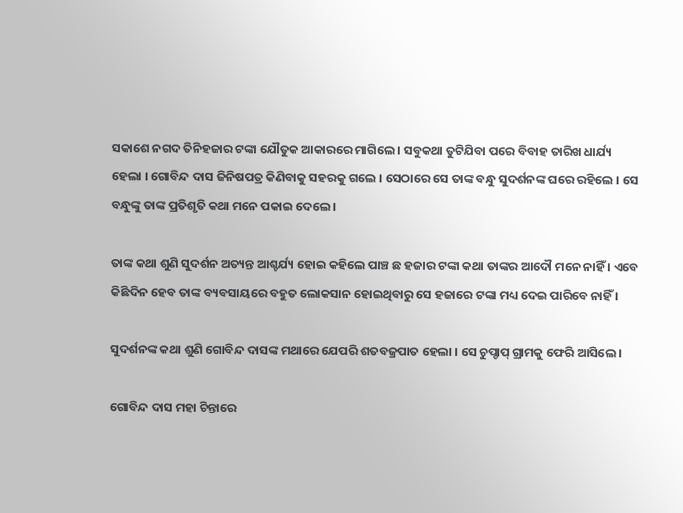ସକାଶେ ନଗଦ ତିନିହଜାର ଟଙ୍କା ଯୌତୁକ ଆକାରରେ ମାଗିଲେ । ସବୁକଥା ତୁଟିଯିବା ପରେ ବିବାହ ତାରିଖ ଧାର୍ଯ୍ୟ ହେଲା । ଗୋବିନ୍ଦ ଦାସ ଜିନିଷପତ୍ର କିଣିବାକୁ ସହରକୁ ଗଲେ । ସେଠାରେ ସେ ତାଙ୍କ ବନ୍ଧୁ ସୁଦର୍ଶନଙ୍କ ଘରେ ରହିଲେ । ସେ ବନ୍ଧୁଙ୍କୁ ତାଙ୍କ ପ୍ରତିଶୃତି କଥା ମନେ ପକାଇ ଦେଲେ ।

ତାଙ୍କ କଥା ଶୁଣି ସୁଦର୍ଶନ ଅତ୍ୟନ୍ତ ଆଶ୍ଚର୍ଯ୍ୟ ହୋଇ କହିଲେ ପାଞ୍ଚ ଛ ହଜାର ଟଙ୍କା କଥା ତାଙ୍କର ଆଦୌ ମନେ ନାହିଁ । ଏବେ କିଛିଦିନ ହେବ ତାଙ୍କ ବ୍ୟବସାୟରେ ବହୁତ ଲୋକସାନ ହୋଇଥିବାରୁ ସେ ହଜାରେ ଟଙ୍କା ମଧ୍ୟ ଦେଇ ପାରିବେ ନାହିଁ ।

ସୁଦର୍ଶନଙ୍କ କଥା ଶୁଣି ଗୋବିନ୍ଦ ଦାସଙ୍କ ମଥାରେ ଯେପରି ଶତବଜ୍ରପାତ ହେଲା । ସେ ଚୁପ୍ଚାପ୍ ଗ୍ରାମକୁ ଫେରି ଆସିଲେ ।

ଗୋବିନ୍ଦ ଦାସ ମହା ଚିନ୍ତାରେ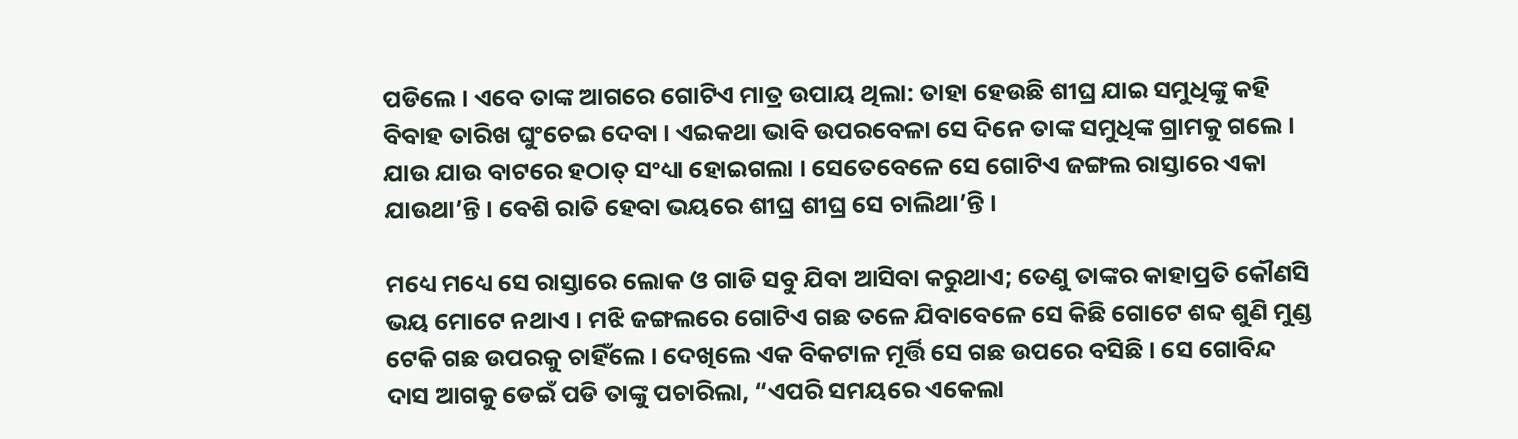ପଡିଲେ । ଏବେ ତାଙ୍କ ଆଗରେ ଗୋଟିଏ ମାତ୍ର ଉପାୟ ଥିଲା: ତାହା ହେଉଛି ଶୀଘ୍ର ଯାଇ ସମୁଧିଙ୍କୁ କହି ବିବାହ ତାରିଖ ଘୁଂଚେଇ ଦେବା । ଏଇକଥା ଭାବି ଉପରବେଳା ସେ ଦିନେ ତାଙ୍କ ସମୁଧିଙ୍କ ଗ୍ରାମକୁ ଗଲେ । ଯାଉ ଯାଉ ବାଟରେ ହଠାତ୍ ସଂଧ୍ୟା ହୋଇଗଲା । ସେତେବେଳେ ସେ ଗୋଟିଏ ଜଙ୍ଗଲ ରାସ୍ତାରେ ଏକା ଯାଉଥା’ନ୍ତି । ବେଶି ରାତି ହେବା ଭୟରେ ଶୀଘ୍ର ଶୀଘ୍ର ସେ ଚାଲିଥା’ନ୍ତି ।

ମଧ୍ୟେ ମଧ୍ୟେ ସେ ରାସ୍ତାରେ ଲୋକ ଓ ଗାଡି ସବୁ ଯିବା ଆସିବା କରୁଥାଏ; ତେଣୁ ତାଙ୍କର କାହାପ୍ରତି କୌଣସି ଭୟ ମୋଟେ ନଥାଏ । ମଝି ଜଙ୍ଗଲରେ ଗୋଟିଏ ଗଛ ତଳେ ଯିବାବେଳେ ସେ କିଛି ଗୋଟେ ଶବ୍ଦ ଶୁଣି ମୁଣ୍ଡ ଟେକି ଗଛ ଉପରକୁ ଚାହିଁଲେ । ଦେଖିଲେ ଏକ ବିକଟାଳ ମୂର୍ତ୍ତି ସେ ଗଛ ଉପରେ ବସିଛି । ସେ ଗୋବିନ୍ଦ ଦାସ ଆଗକୁ ଡେଇଁ ପଡି ତାଙ୍କୁ ପଚାରିଲା, “ଏପରି ସମୟରେ ଏକେଲା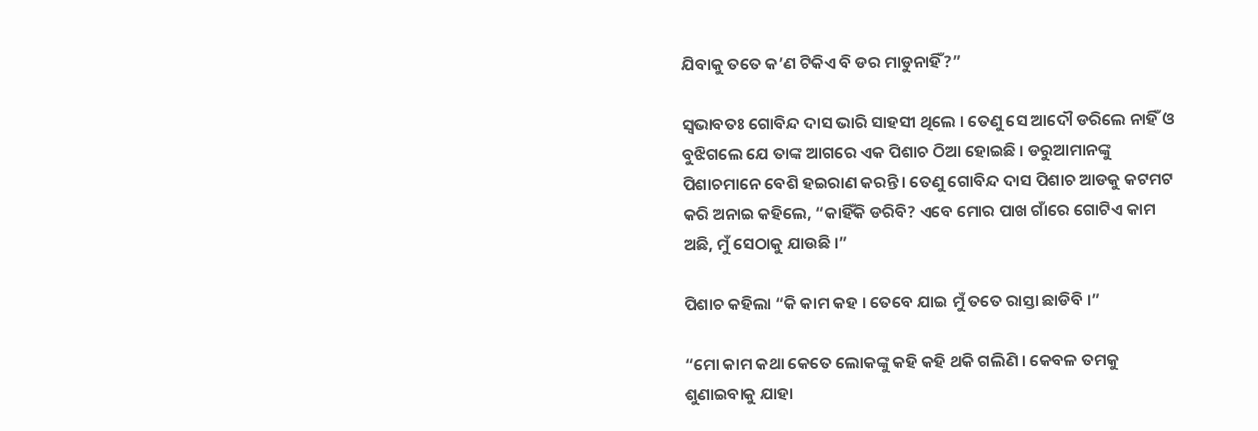ଯିବାକୁ ତତେ କ’ଣ ଟିକିଏ ବି ଡର ମାଡୁନାହିଁ?”

ସ୍ୱଭାବତଃ ଗୋବିନ୍ଦ ଦାସ ଭାରି ସାହସୀ ଥିଲେ । ତେଣୁ ସେ ଆଦୌ ଡରିଲେ ନାହିଁ ଓ ବୁଝିଗଲେ ଯେ ତାଙ୍କ ଆଗରେ ଏକ ପିଶାଚ ଠିଆ ହୋଇଛି । ଡରୁଆମାନଙ୍କୁ ପିଶାଚମାନେ ବେଶି ହଇରାଣ କରନ୍ତି । ତେଣୁ ଗୋବିନ୍ଦ ଦାସ ପିଶାଚ ଆଡକୁ କଟମଟ କରି ଅନାଇ କହିଲେ, “କାହିଁକି ଡରିବି? ଏବେ ମୋର ପାଖ ଗାଁରେ ଗୋଟିଏ କାମ ଅଛି, ମୁଁ ସେଠାକୁ ଯାଉଛି ।”

ପିଶାଚ କହିଲା “କି କାମ କହ । ତେବେ ଯାଇ ମୁଁ ତତେ ରାସ୍ତା ଛାଡିବି ।”

“ମୋ କାମ କଥା କେତେ ଲୋକଙ୍କୁ କହି କହି ଥକି ଗଲିଣି । କେବଳ ତମକୁ ଶୁଣାଇବାକୁ ଯାହା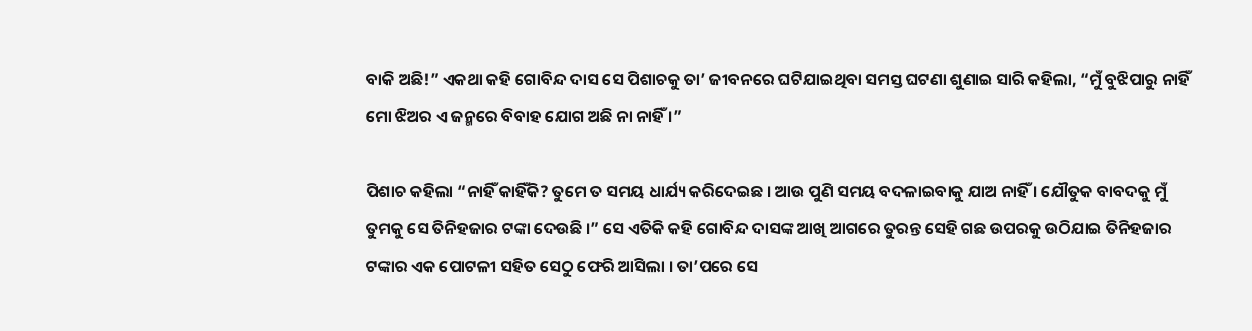ବାକି ଅଛି!” ଏକଥା କହି ଗୋବିନ୍ଦ ଦାସ ସେ ପିଶାଚକୁ ତା’ ଜୀବନରେ ଘଟିଯାଇଥିବା ସମସ୍ତ ଘଟଣା ଶୁଣାଇ ସାରି କହିଲା, “ମୁଁ ବୁଝିପାରୁ ନାହିଁ ମୋ ଝିଅର ଏ ଜନ୍ମରେ ବିବାହ ଯୋଗ ଅଛି ନା ନାହିଁ ।”

ପିଶାଚ କହିଲା “ନାହିଁ କାହିଁକି? ତୁମେ ତ ସମୟ ଧାର୍ଯ୍ୟ କରିଦେଇଛ । ଆଉ ପୁଣି ସମୟ ବଦଳାଇବାକୁ ଯାଅ ନାହିଁ । ଯୌତୁକ ବାବଦକୁ ମୁଁ ତୁମକୁ ସେ ତିନିହଜାର ଟଙ୍କା ଦେଉଛି ।” ସେ ଏତିକି କହି ଗୋବିନ୍ଦ ଦାସଙ୍କ ଆଖି ଆଗରେ ତୁରନ୍ତ ସେହି ଗଛ ଉପରକୁ ଉଠିଯାଇ ତିନିହଜାର ଟଙ୍କାର ଏକ ପୋଟଳୀ ସହିତ ସେଠୁ ଫେରି ଆସିଲା । ତା’ପରେ ସେ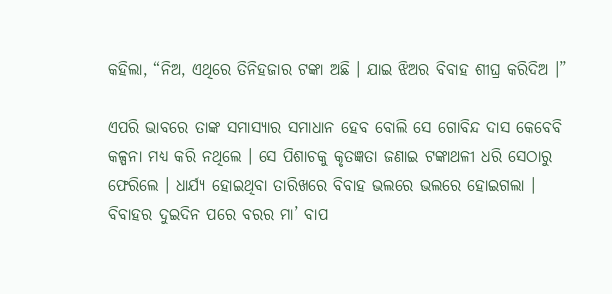କହିଲା, “ନିଅ, ଏଥିରେ ତିନିହଜାର ଟଙ୍କା ଅଛି । ଯାଇ ଝିଅର ବିବାହ ଶୀଘ୍ର କରିଦିଅ ।”

ଏପରି ଭାବରେ ତାଙ୍କ ସମାସ୍ୟାର ସମାଧାନ ହେବ ବୋଲି ସେ ଗୋବିନ୍ଦ ଦାସ କେବେବି କଳ୍ପନା ମଧ୍ୟ କରି ନଥିଲେ । ସେ ପିଶାଚକୁ କୃତଜ୍ଞତା ଜଣାଇ ଟଙ୍କାଥଳୀ ଧରି ସେଠାରୁ ଫେରିଲେ । ଧାର୍ଯ୍ୟ ହୋଇଥିବା ତାରିଖରେ ବିବାହ ଭଲରେ ଭଲରେ ହୋଇଗଲା । ବିବାହର ଦୁଇଦିନ ପରେ ବରର ମା’ ବାପ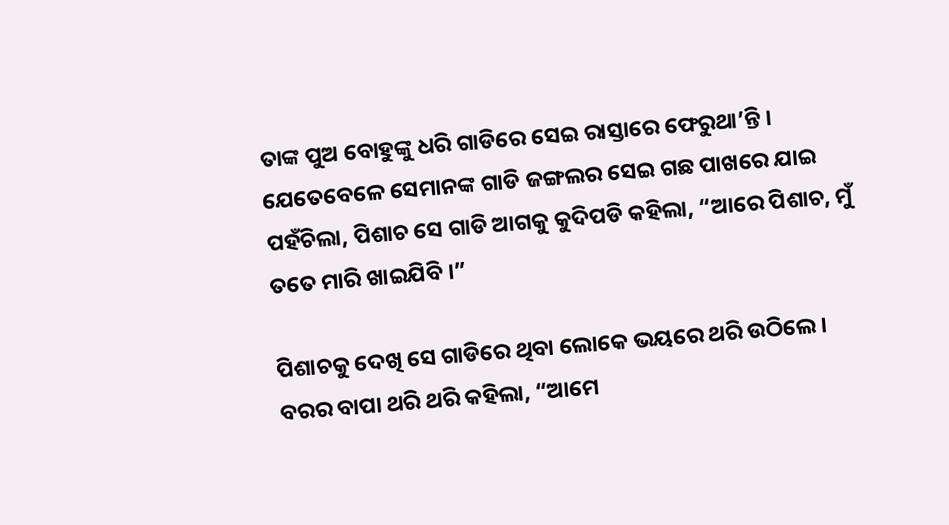ତାଙ୍କ ପୁଅ ବୋହୁଙ୍କୁ ଧରି ଗାଡିରେ ସେଇ ରାସ୍ତାରେ ଫେରୁଥା’ନ୍ତି । ଯେତେବେଳେ ସେମାନଙ୍କ ଗାଡି ଜଙ୍ଗଲର ସେଇ ଗଛ ପାଖରେ ଯାଇ ପହଁଚିଲା, ପିଶାଚ ସେ ଗାଡି ଆଗକୁ କୁଦିପଡି କହିଲା, “ଆରେ ପିଶାଚ, ମୁଁ ତତେ ମାରି ଖାଇଯିବି ।”

ପିଶାଚକୁ ଦେଖି ସେ ଗାଡିରେ ଥିବା ଲୋକେ ଭୟରେ ଥରି ଉଠିଲେ । ବରର ବାପା ଥରି ଥରି କହିଲା, “ଆମେ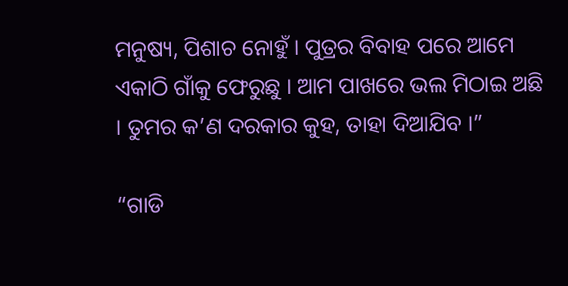ମନୁଷ୍ୟ, ପିଶାଚ ନୋହୁଁ । ପୁତ୍ରର ବିବାହ ପରେ ଆମେ ଏକାଠି ଗାଁକୁ ଫେରୁଛୁ । ଆମ ପାଖରେ ଭଲ ମିଠାଇ ଅଛି । ତୁମର କ’ଣ ଦରକାର କୁହ, ତାହା ଦିଆଯିବ ।”

“ଗାଡି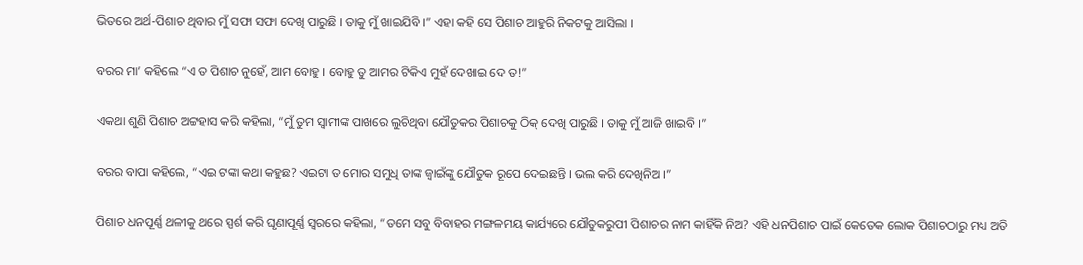ଭିତରେ ଅର୍ଥ-ପିଶାଚ ଥିବାର ମୁଁ ସଫା ସଫା ଦେଖି ପାରୁଛି । ତାକୁ ମୁଁ ଖାଇଯିବି ।” ଏହା କହି ସେ ପିଶାଚ ଆହୁରି ନିକଟକୁ ଆସିଲା ।

ବରର ମା’ କହିଲେ “ଏ ତ ପିଶାଚ ନୁହେଁ, ଆମ ବୋହୁ । ବୋହୁ ତୁ ଆମର ଟିକିଏ ମୁହଁ ଦେଖାଇ ଦେ ତ!”

ଏକଥା ଶୁଣି ପିଶାଚ ଅଟ୍ଟହାସ କରି କହିଲା, “ମୁଁ ତୁମ ସ୍ୱାମୀଙ୍କ ପାଖରେ ଲୁଚିଥିବା ଯୌତୁକର ପିଶାଚକୁ ଠିକ୍ ଦେଖି ପାରୁଛି । ତାକୁ ମୁଁ ଆଜି ଖାଇବି ।”

ବରର ବାପା କହିଲେ, “ଏଇ ଟଙ୍କା କଥା କହୁଛ? ଏଇଟା ତ ମୋର ସମୁଧି ତାଙ୍କ ଜ୍ୱାଇଁଙ୍କୁ ଯୌତୁକ ରୂପେ ଦେଇଛନ୍ତି । ଭଲ କରି ଦେଖିନିଅ ।”

ପିଶାଚ ଧନପୂର୍ଣ୍ଣ ଥଳୀକୁ ଥରେ ସ୍ପର୍ଶ କରି ଘୃଣାପୂର୍ଣ୍ଣ ସ୍ୱରରେ କହିଲା, “ତମେ ସବୁ ବିବାହର ମଙ୍ଗଳମୟ କାର୍ଯ୍ୟରେ ଯୌତୁକରୁପୀ ପିଶାଚର ନାମ କାହିଁକି ନିଅ? ଏହି ଧନପିଶାଚ ପାଇଁ କେତେକ ଲୋକ ପିଶାଚଠାରୁ ମଧ୍ୟ ଅତି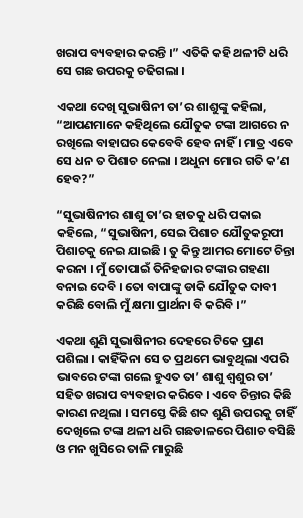ଖରାପ ବ୍ୟବହାର କରନ୍ତି ।” ଏତିକି କହି ଥଳୀଟି ଧରି ସେ ଗଛ ଉପରକୁ ଚଢିଗଲା ।

ଏକଥା ଦେଖି ସୁଭାଷିନୀ ତା’ର ଶାଶୁଙ୍କୁ କହିଲା, “ଆପଣମାନେ କହିଥିଲେ ଯୌତୁକ ଟଙ୍କା ଆଗରେ ନ ରଖିଲେ ବାହାଘର କେବେବି ହେବ ନାହିଁ । ମାତ୍ର ଏବେ ସେ ଧନ ତ ପିଶାଚ ନେଲା । ଅଧୁନା ମୋର ଗତି କ’ଣ ହେବ?”

“ସୁଭାଷିନୀର ଶାଶୁ ତା’ର ହାତକୁ ଧରି ପକାଇ କହିଲେ, “ସୁଭାଷିନୀ, ସେଇ ପିଶାଚ ଯୌତୁକରୂପୀ ପିଶାଚକୁ ନେଇ ଯାଇଛି । ତୁ କିନ୍ତୁ ଆମର ମୋଟେ ଚିନ୍ତା କରନା । ମୁଁ ତୋପାଇଁ ତିନିହଜାର ଟଙ୍କାର ଗହଣା ବନାଇ ଦେବି । ତୋ ବାପାଙ୍କୁ ଡାକି ଯୌତୁକ ଦାବୀ କରିଛି ବୋଲି ମୁଁ କ୍ଷମା ପ୍ରାର୍ଥନା ବି କରିବି ।”

ଏକଥା ଶୁଣି ସୁଭାଷିନୀର ଦେହରେ ଟିକେ ପ୍ରାଣ ପଶିଲା । କାହିଁକିନା ସେ ତ ପ୍ରଥମେ ଭାବୁଥିଲା ଏପରି ଭାବରେ ଟଙ୍କା ଗଲେ ହୁଏତ ତା’ ଶାଶୁ ଶ୍ୱଶୁର ତା’ ସହିତ ଖରାପ ବ୍ୟବହାର କରିବେ । ଏବେ ଚିନ୍ତାର କିଛି କାରଣ ନଥିଲା । ସମସ୍ତେ କିଛି ଶବ୍ଦ ଶୁଣି ଉପରକୁ ଚାହିଁ ଦେଖିଲେ ଟଙ୍କା ଥଳୀ ଧରି ଗଛଡାଳରେ ପିଶାଚ ବସିଛି ଓ ମନ ଖୁସିରେ ତାଳି ମାରୁଛି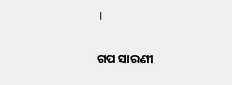।


ଗପ ସାରଣୀ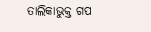ତାଲିକାଭୁକ୍ତ ଗପ